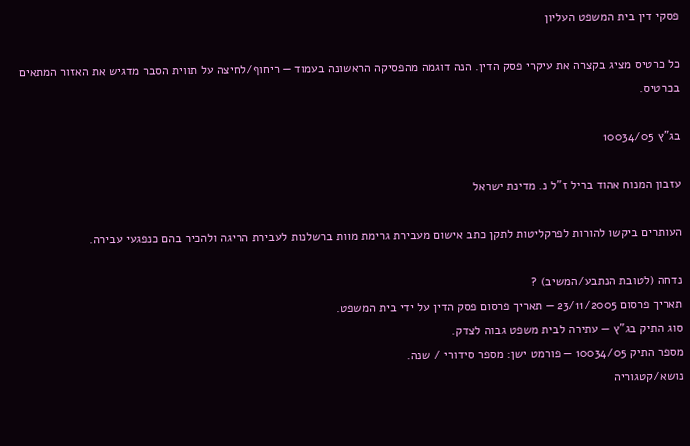פסקי דין בית המשפט העליון

כל כרטיס מציג בקצרה את עיקרי פסק הדין. הנה דוגמה מהפסיקה הראשונה בעמוד — ריחוף/לחיצה על תווית הסבר מדגיש את האזור המתאים בכרטיס.

בג"ץ 10034/05

עזבון המנוח אהוד בריל ז"ל נ. מדינת ישראל

העותרים ביקשו להורות לפרקליטות לתקן כתב אישום מעבירת גרימת מוות ברשלנות לעבירת הריגה ולהכיר בהם כנפגעי עבירה.

נדחה (לטובת הנתבע/המשיב) ?
תאריך פרסום 23/11/2005 — תאריך פרסום פסק הדין על ידי בית המשפט.
סוג התיק בג"ץ — עתירה לבית משפט גבוה לצדק.
מספר התיק 10034/05 — פורמט ישן: מספר סידורי / שנה.
נושא/קטגוריה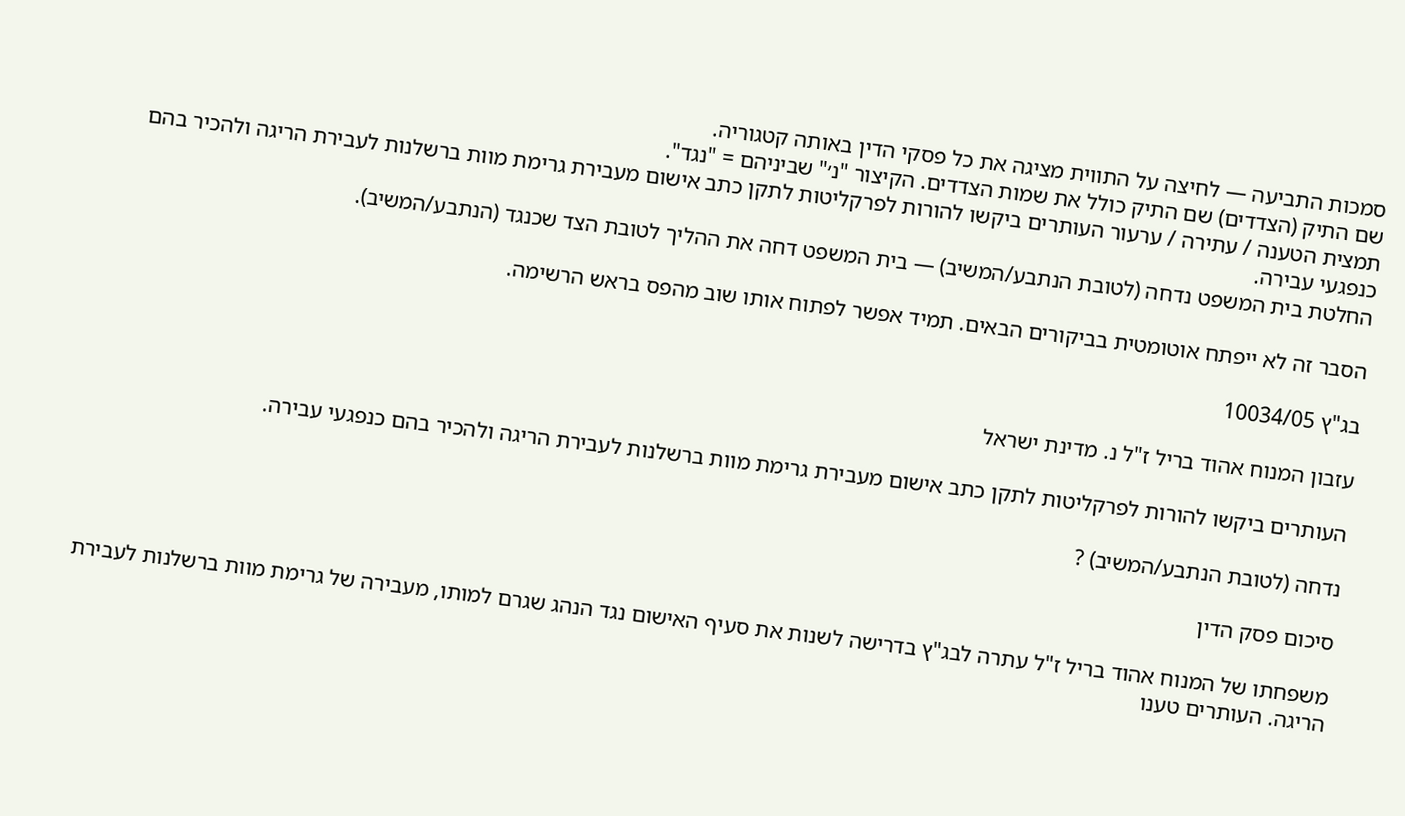סמכות התביעה — לחיצה על התווית מציגה את כל פסקי הדין באותה קטגוריה.
שם התיק (הצדדים) שם התיק כולל את שמות הצדדים. הקיצור "נ׳" שביניהם = "נגד".
תמצית הטענה / עתירה / ערעור העותרים ביקשו להורות לפרקליטות לתקן כתב אישום מעבירת גרימת מוות ברשלנות לעבירת הריגה ולהכיר בהם כנפגעי עבירה.
החלטת בית המשפט נדחה (לטובת הנתבע/המשיב) — בית המשפט דחה את ההליך לטובת הצד שכנגד (הנתבע/המשיב).

הסבר זה לא ייפתח אוטומטית בביקורים הבאים. תמיד אפשר לפתוח אותו שוב מהפס בראש הרשימה.

בג"ץ 10034/05

עזבון המנוח אהוד בריל ז"ל נ. מדינת ישראל

העותרים ביקשו להורות לפרקליטות לתקן כתב אישום מעבירת גרימת מוות ברשלנות לעבירת הריגה ולהכיר בהם כנפגעי עבירה.

נדחה (לטובת הנתבע/המשיב) ?

סיכום פסק הדין

משפחתו של המנוח אהוד בריל ז"ל עתרה לבג"ץ בדרישה לשנות את סעיף האישום נגד הנהג שגרם למותו, מעבירה של גרימת מוות ברשלנות לעבירת הריגה. העותרים טענו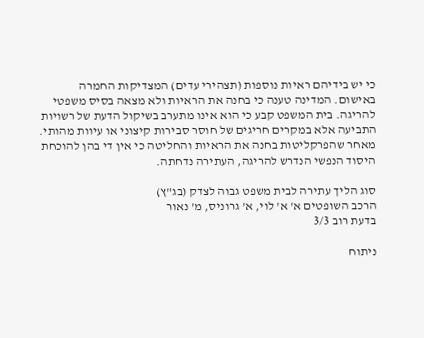כי יש בידיהם ראיות נוספות (תצהירי עדים) המצדיקות החמרה באישום. המדינה טענה כי בחנה את הראיות ולא מצאה בסיס משפטי להריגה. בית המשפט קבע כי הוא אינו מתערב בשיקול הדעת של רשויות התביעה אלא במקרים חריגים של חוסר סבירות קיצוני או עיוות מהותי. מאחר שהפרקליטות בחנה את הראיות והחליטה כי אין די בהן להוכחת היסוד הנפשי הנדרש להריגה, העתירה נדחתה.

סוג הליך עתירה לבית משפט גבוה לצדק (בג"ץ)
הרכב השופטים א' א' לוי, א' גרוניס, מ' נאור
בדעת רוב 3/3

ניתוח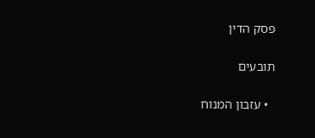פסק הדין

תובעים

  • עזבון המנוח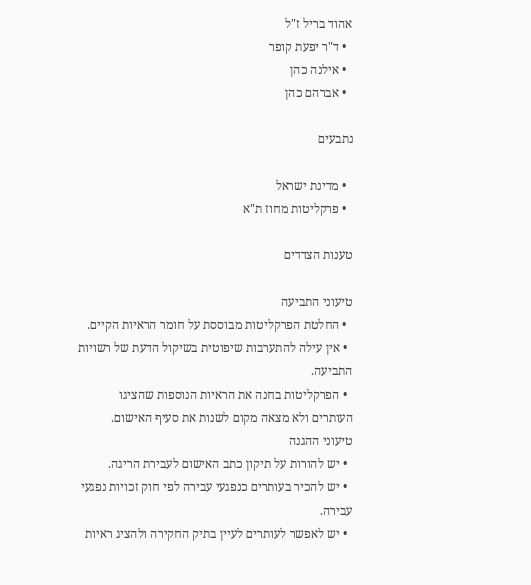אהוד בריל ז"ל
  • ד"ר יפעת קופר
  • אילנה כהן
  • אברהם כהן

נתבעים

  • מדינת ישראל
  • פרקליטות מחוז ת"א

טענות הצדדים

טיעוני התביעה
  • החלטת הפרקליטות מבוססת על חומר הראיות הקיים.
  • אין עילה להתערבות שיפוטית בשיקול הדעת של רשויות התביעה.
  • הפרקליטות בחנה את הראיות הנוספות שהציגו העותרים ולא מצאה מקום לשנות את סעיף האישום.
טיעוני ההגנה
  • יש להורות על תיקון כתב האישום לעבירת הריגה.
  • יש להכיר בעותרים כנפגעי עבירה לפי חוק זכויות נפגעי עבירה.
  • יש לאפשר לעותרים לעיין בתיק החקירה ולהציג ראיות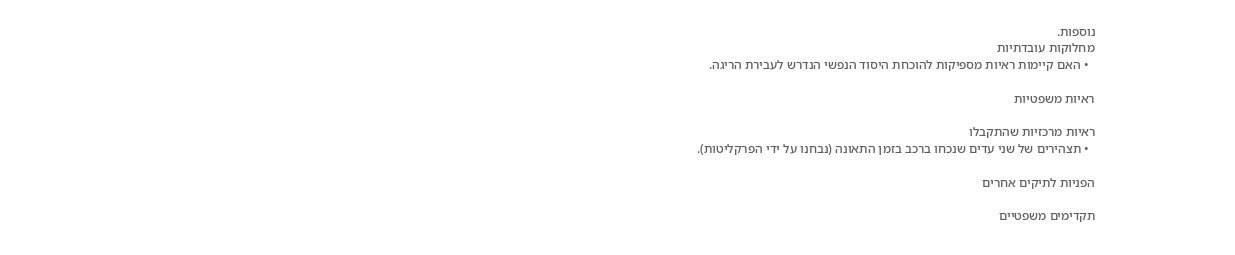נוספות.
מחלוקות עובדתיות
  • האם קיימות ראיות מספיקות להוכחת היסוד הנפשי הנדרש לעבירת הריגה.

ראיות משפטיות

ראיות מרכזיות שהתקבלו
  • תצהירים של שני עדים שנכחו ברכב בזמן התאונה (נבחנו על ידי הפרקליטות).

הפניות לתיקים אחרים

תקדימים משפטיים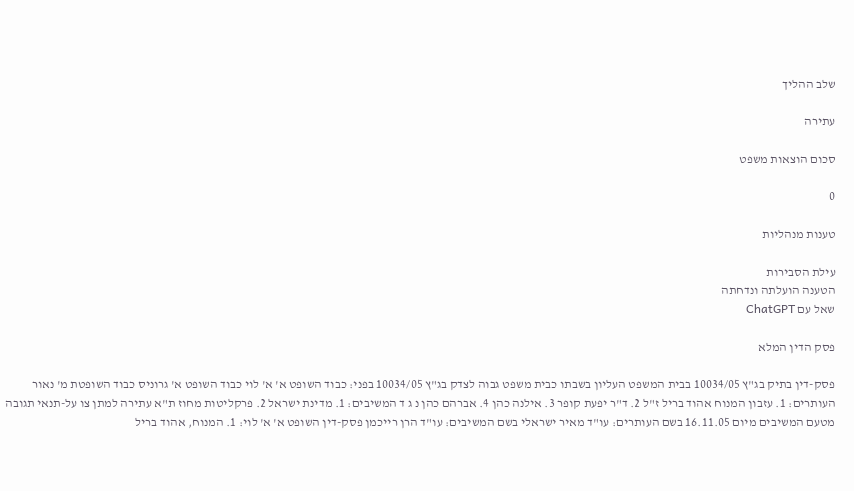שלב ההליך

עתירה

סכום הוצאות משפט

0

טענות מנהליות

עילת הסבירות
הטענה הועלתה ונדחתה
שאל עם ChatGPT

פסק הדין המלא

פסק-דין בתיק בג"ץ 10034/05 בבית המשפט העליון בשבתו כבית משפט גבוה לצדק בג"ץ 10034/05 בפני: כבוד השופט א' א' לוי כבוד השופט א' גרוניס כבוד השופטת מ' נאור העותרים: 1. עזבון המנוח אהוד בריל ז"ל 2. ד"ר יפעת קופר 3. אילנה כהן 4. אברהם כהן נ ג ד המשיבים: 1. מדינת ישראל 2. פרקליטות מחוז ת"א עתירה למתן צו על-תנאי תגובה מטעם המשיבים מיום 16.11.05 בשם העותרים: עו"ד מאיר ישראלי בשם המשיבים: עו"ד הרן רייכמן פסק-דין השופט א' א' לוי: 1. המנוח, אהוד בריל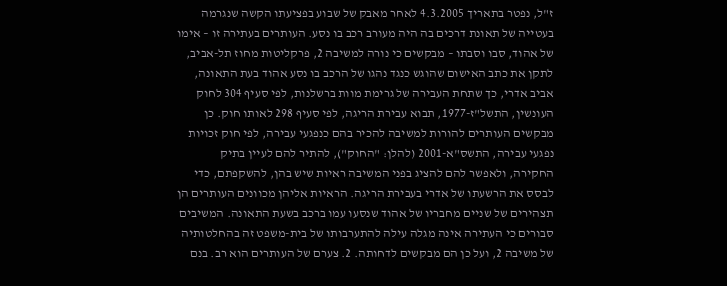ז"ל, נפטר בתאריך 4.3.2005 לאחר מאבק של שבוע בפציעתו הקשה שנגרמה בעטייה של תאונת דרכים בה היה מעורב רכב בו נסע. העותרים בעתירה זו – אימו של אהוד, סבו וסבתו – מבקשים כי נורה למשיבה 2, פרקליטות מחוז תל-אביב, לתקן את כתב האישום שהוגש כנגד נהגו של הרכב בו נסע אהוד בעת התאונה, אביב אדרי, כך שתחת העבירה של גרימת מוות ברשלנות, לפי סעיף 304 לחוק העונשין, התשל"ז-1977, תבוא עבירת הריגה, לפי סעיף 298 לאותו חוק. כן מבקשים העותרים להורות למשיבה להכיר בהם כנפגעי עבירה, לפי חוק זכויות נפגעי עבירה, התשס"א-2001 (להלן: "החוק"), להתיר להם לעיין בתיק החקירה, ולאפשר להם להציג בפני המשיבה ראיות שיש בהן, להשקפתם, כדי לבסס את הרשעתו של אדרי בעבירת הריגה. הראיות אליהן מכוונים העותרים הן תצהירים של שניים מחבריו של אהוד שנסעו עמו ברכב בשעת התאונה. המשיבים סבורים כי העתירה אינה מגלה עילה להתערבותו של בית-משפט זה בהחלטותיה של משיבה 2, ועל כן הם מבקשים לדחותה. 2. צערם של העותרים הוא רב. בנם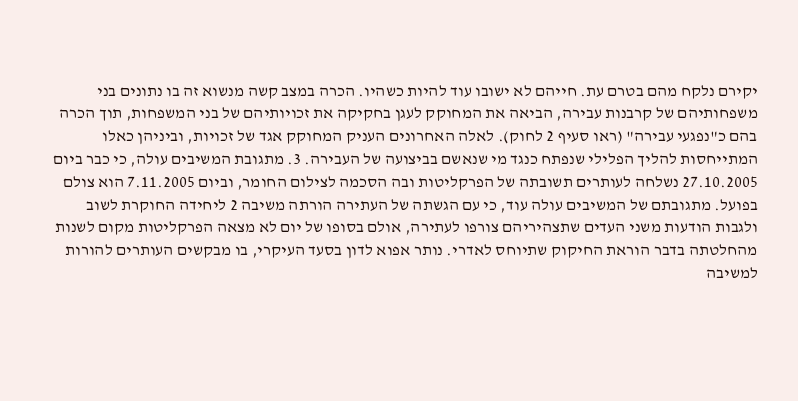יקירם נלקח מהם בטרם עת. חייהם לא ישובו עוד להיות כשהיו. הכרה במצב קשה מנשוא זה בו נתונים בני משפחותיהם של קרבנות עבירה, הביאה את המחוקק לעגן בחקיקה את זכויותיהם של בני המשפחות, תוך הכרה בהם כ"נפגעי עבירה" (ראו סעיף 2 לחוק). לאלה האחרונים העניק המחוקק אגד של זכויות, וביניהן כאלו המתייחסות להליך הפלילי שנפתח כנגד מי שנאשם בביצועה של העבירה. 3. מתגובת המשיבים עולה, כי כבר ביום 27.10.2005 נשלחה לעותרים תשובתה של הפרקליטות ובה הסכמה לצילום החומר, וביום 7.11.2005 הוא צולם בפועל. מתגובתם של המשיבים עולה עוד, כי עם הגשתה של העתירה הורתה משיבה 2 ליחידה החוקרת לשוב ולגבות הודעות משני העדים שתצהיריהם צורפו לעתירה, אולם בסופו של יום לא מצאה הפרקליטות מקום לשנות מהחלטתה בדבר הוראת החיקוק שתיוחס לאדרי. נותר אפוא לדון בסעד העיקרי, בו מבקשים העותרים להורות למשיבה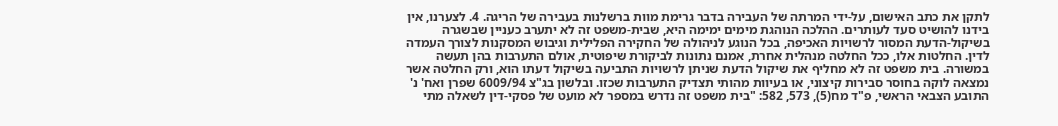לתקן את כתב האישום, על-ידי המרתה של העבירה בדבר גרימת מוות ברשלנות בעבירה של הריגה. 4. לצערנו, אין בידנו להושיט סעד לעותרים. ההלכה הנוהגת מימים ימימה היא, שבית-משפט זה לא יתערב כעניין שבשגרה בשיקול-הדעת המסור לרשויות האכיפה, בכל הנוגע לניהולה של החקירה הפלילית וגיבוש המסקנות לצורך העמדה לדין. החלטות אלו, ככל החלטה מנהלית אחרת, אמנם נתונות לביקורת שיפוטית, אולם התערבות בהן תעשה במשורה. בית משפט זה לא מחליף את שיקול הדעת שניתן לרשויות התביעה בשיקול דעתו הוא, ורק החלטה אשר נמצאה לוקה בחוסר סבירות קיצוני, או בעיוות מהותי תצדיק התערבות שכזו. ובלשון בג"צ 6009/94 שפרן ואח' נ' התובע הצבאי הראשי, פ"ד מח(5), 573, 582: "בית משפט זה נדרש במספר לא מועט של פסקי-דין לשאלה מתי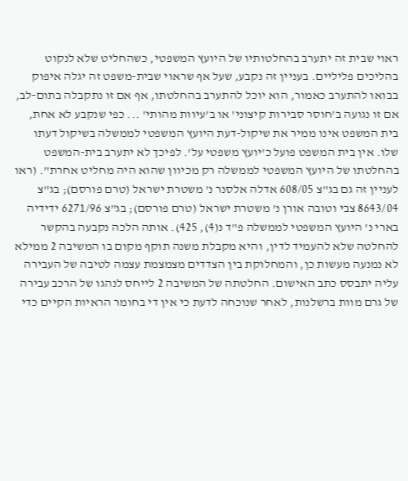ראוי שבית זה יתערב בהחלטותיו של היועץ המשפטי, כשהחליט שלא לנקוט בהליכים פליליים. בעניין זה נקבע, שעל אף שראוי שבית-משפט זה יגלה איפוק בבואו להתערב כאמור, הוא יוכל להתערב בהחלטתו, אף אם זו נתקבלה בתום-לב, אם זו נגועה ב'חוסר סבירות קיצוני' או ב'עיוות מהותי' ... כפי שנקבע לא אחת, בית המשפט אינו ממיר את שיקול-דעת היועץ המשפטי לממשלה בשיקול דעתו שלו. אין בית המשפט פועל כ'יועץ משפטי על'. לפיכך לא יתערב בית-המשפט בהחלטתו של היועץ המשפטי לממשלה רק מכיוון שהוא היה מחליט אחרת". (ראו לעניין זה גם בג"צ 608/05 אדלה אלסנר נ' משטרת ישראל (טרם פורסם); בג"צ 8643/04 צבי וטובה אורן נ' משטרת ישראל (טרם פורסם); בג"צ 6271/96 ידידיה בארי נ' היועץ המשפטי לממשלה פ"ד נ(4), 425). אותה הלכה נקבעה בהקשר להחלטה שלא להעמיד לדין, והיא מקבלת משנה תוקף מקום בו המשיבה 2 ממילא לא נמנעה מעשות כן, והמחלוקת בין הצדדים מצמצמת עצמה לטיבה של העבירה עליה יתבסס כתב האישום. החלטתה של המשיבה 2 לייחס לנהגו של הרכב עבירה של גרם מוות ברשלנות, לאחר שנוכחה לדעת כי אין די בחומר הראיות הקיים כדי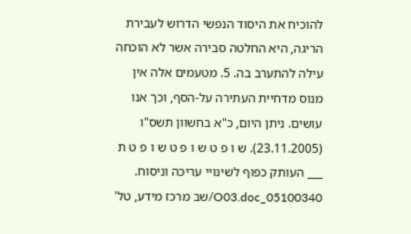להוכיח את היסוד הנפשי הדרוש לעבירת הריגה, היא החלטה סבירה אשר לא הוכחה עילה להתערב בה. 5. מטעמים אלה אין מנוס מדחיית העתירה על-הסף, וכך אנו עושים. ניתן היום, כ"א בחשוון תשס"ו (23.11.2005). ש ו פ ט ש ו פ ט ש ו פ ט ת ___ העותק כפוף לשינויי עריכה וניסוח. 05100340_O03.doc/שב מרכז מידע, טל'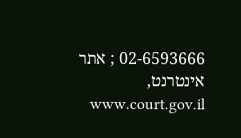02-6593666 ; אתר אינטרנט, www.court.gov.il